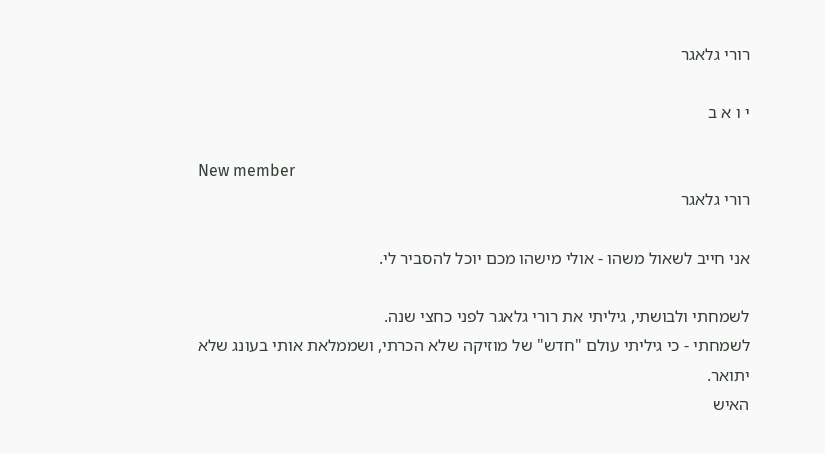רורי גלאגר

י ו א ב

New member
רורי גלאגר

אני חייב לשאול משהו - אולי מישהו מכם יוכל להסביר לי.

לשמחתי ולבושתי, גיליתי את רורי גלאגר לפני כחצי שנה.
לשמחתי - כי גיליתי עולם "חדש" של מוזיקה שלא הכרתי, ושממלאת אותי בעונג שלא יתואר.
האיש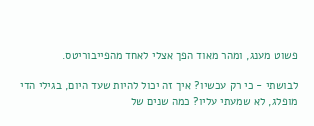פשוט מענג, ומהר מאוד הפך אצלי לאחד מהפייבוריטס.

לבושתי - כי רק עכשיו? איך זה יכול להיות שעד היום, בגילי הדי מופלג, לא שמעתי עליו? כמה שנים של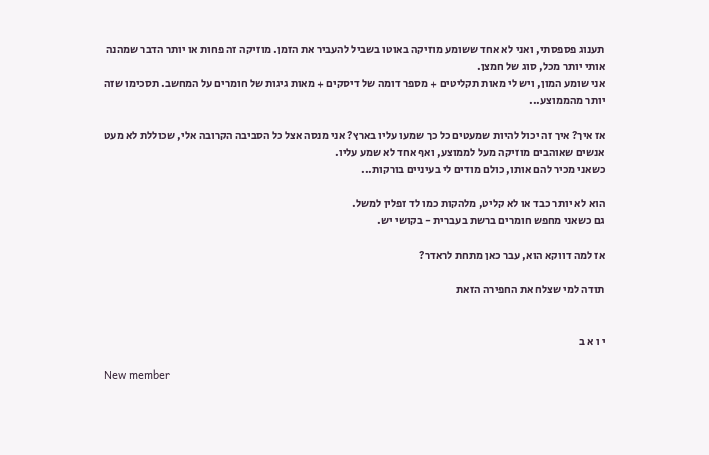תענוג פספסתי, ואני לא אחד ששומע מוזיקה באוטו בשביל להעביר את הזמן. מוזיקה זה פחות או יותר הדבר שמהנה אותי יותר מכל, סוג של חמצן.
אני שומע המון, ויש לי מאות תקליטים + מספר דומה של דיסקים + מאות גיגות של חומרים על המחשב. תסכימו שזה יותר מהממוצע...

אז איך? איך זה יכול להיות שמעטים כל כך שמעו עליו בארץ? אני מנסה אצל כל הסביבה הקרובה אלי, שכוללת לא מעט אנשים שאוהבים מוזיקה מעל לממוצע, ואף אחד לא שמע עליו.
כשאני מכיר להם אותו, כולם מודים לי בעיניים בורקות...

הוא לא יותר כבד או לא קליט, מלהקות כמו לד זפלין למשל.
גם כשאני מחפש חומרים ברשת בעברית - בקושי יש.

אז למה דווקא הוא, עבר כאן מתחת לראדר?

תודה למי שצלח את החפירה הזאת


י ו א ב

New member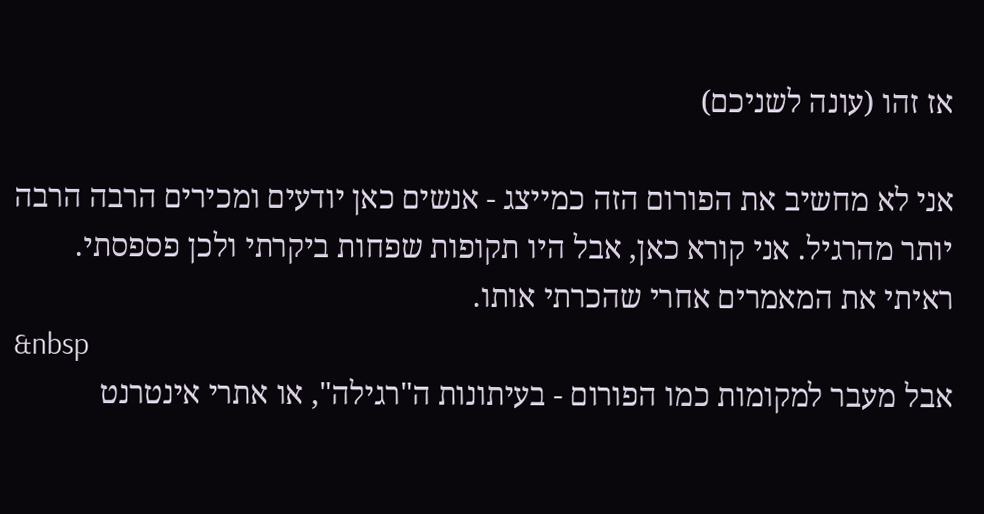אז זהו (עונה לשניכם)

אני לא מחשיב את הפורום הזה כמייצג - אנשים כאן יודעים ומכירים הרבה הרבה יותר מהרגיל. אני קורא כאן, אבל היו תקופות שפחות ביקרתי ולכן פספסתי.
ראיתי את המאמרים אחרי שהכרתי אותו.
&nbsp
אבל מעבר למקומות כמו הפורום - בעיתונות ה"רגילה", או אתרי אינטרנט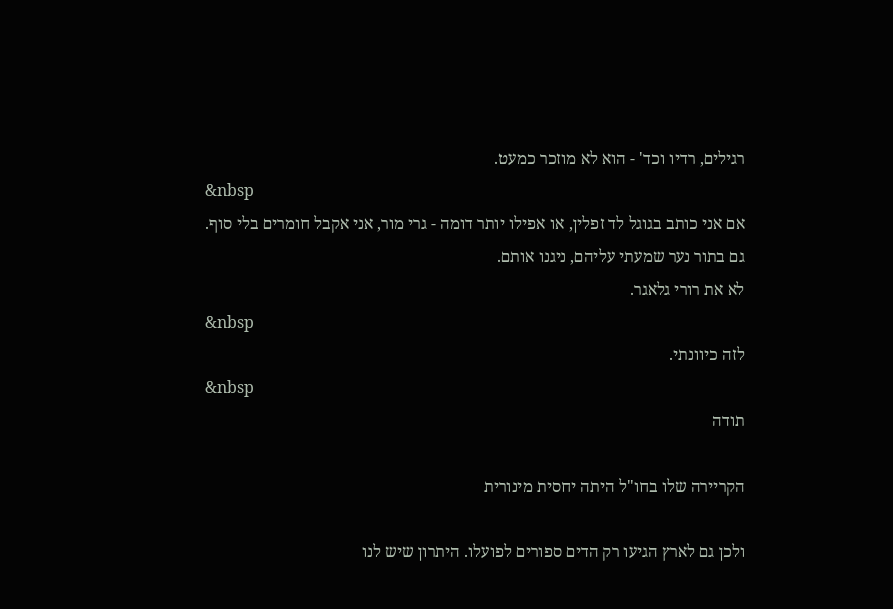רגילים, רדיו וכד' - הוא לא מוזכר כמעט.
&nbsp
אם אני כותב בגוגל לד זפלין, או אפילו יותר דומה - גרי מור, אני אקבל חומרים בלי סוף.
גם בתור נער שמעתי עליהם, ניגנו אותם.
לא את רורי גלאגר.
&nbsp
לזה כיוונתי.
&nbsp
תודה

הקריירה שלו בחו"ל היתה יחסית מינורית

ולכן גם לארץ הגיעו רק הדים ספורים לפועלו. היתרון שיש לנו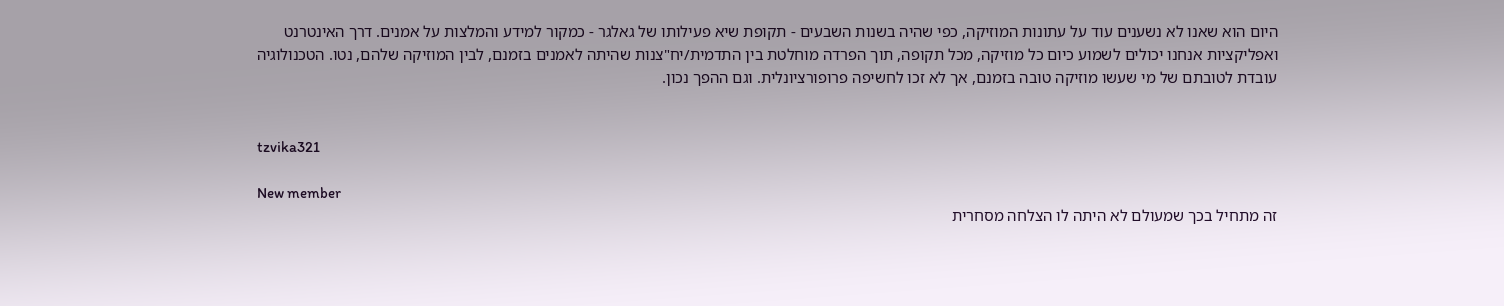היום הוא שאנו לא נשענים עוד על עתונות המוזיקה, כפי שהיה בשנות השבעים - תקופת שיא פעילותו של גאלגר - כמקור למידע והמלצות על אמנים. דרך האינטרנט ואפליקציות אנחנו יכולים לשמוע כיום כל מוזיקה, מכל תקופה, תוך הפרדה מוחלטת בין התדמית/יח"צנות שהיתה לאמנים בזמנם, לבין המוזיקה שלהם, נטו. הטכנולוגיה עובדת לטובתם של מי שעשו מוזיקה טובה בזמנם, אך לא זכו לחשיפה פרופורציונלית. וגם ההפך נכון.


tzvika321

New member
זה מתחיל בכך שמעולם לא היתה לו הצלחה מסחרית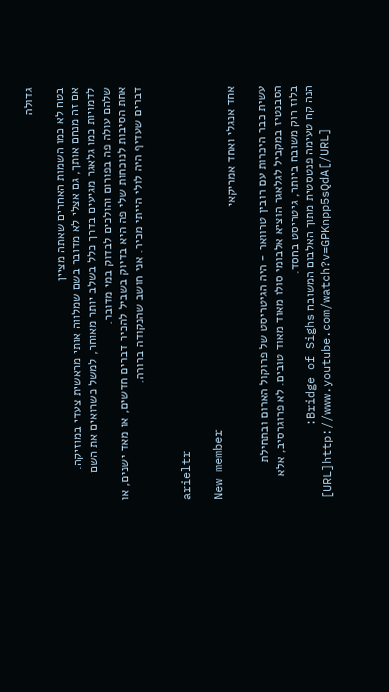גדולה

בטח לא כמו השמות האחרים שאתה מציין
אם זה מנחם אותך, גם אצלי לא מדובר בשם שמלווה אותי מראשית צעדי במוזיקה.
לדמויות כמו גלאגר מגיעים בדרך כלל בשלב יותר מאוחר, למשל כשרואים את השם שלהם עולה פה בפורום והולכים לבדוק במי מדובר.
אחת הסיבות לנוכחות שלי פה היא בדיוק בשביל להכיר דברים חדשים, או מאד ישנים, או דברים שעדיף היה לולי הייתי מכיר. אני חושב שהנקודה ברורה.


arieltr

New member
אחד אנגלי ואחד אמריקאי

עשית כבר היכרות עם רובין טרוואר - היה הגיטריסט של פרוקול הארום ובתחילת הסבנטיז במקביל לגלאגר הוציא אלבומי סולו מאוד מאוד טובים. לא פרוגרסיב, אלא בלוז רוק משובח ביותר, גיטריסט בחסד.
הנה קח טעימה פנטסטית מתוך האלבום המשובח Bridge of Sighs:
[URL]http://www.youtube.com/watch?v=GPKnpp5sQdA[/URL]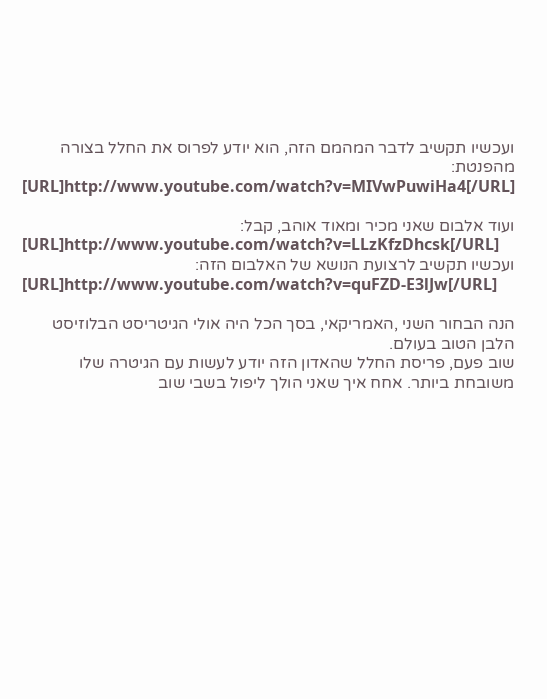ועכשיו תקשיב לדבר המהמם הזה, הוא יודע לפרוס את החלל בצורה מהפנטת:
[URL]http://www.youtube.com/watch?v=MIVwPuwiHa4[/URL]

ועוד אלבום שאני מכיר ומאוד אוהב, קבל:
[URL]http://www.youtube.com/watch?v=LLzKfzDhcsk[/URL]
ועכשיו תקשיב לרצועת הנושא של האלבום הזה:
[URL]http://www.youtube.com/watch?v=quFZD-E3lJw[/URL]

הנה הבחור השני ,האמריקאי, בסך הכל היה אולי הגיטריסט הבלוזיסט הלבן הטוב בעולם.
שוב פעם, פריסת החלל שהאדון הזה יודע לעשות עם הגיטרה שלו משובחת ביותר. אחח איך שאני הולך ליפול בשבי שוב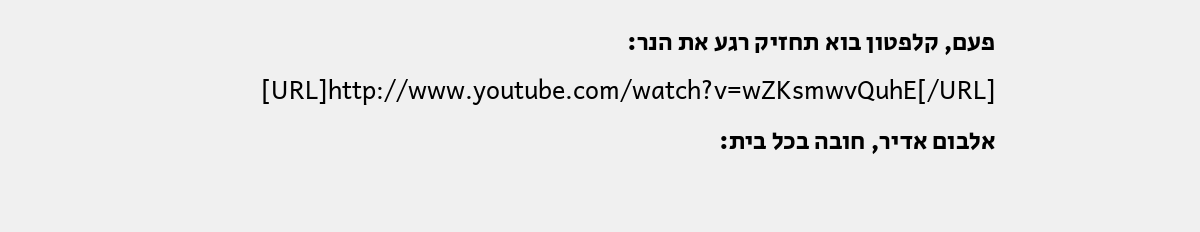פעם, קלפטון בוא תחזיק רגע את הנר:
[URL]http://www.youtube.com/watch?v=wZKsmwvQuhE[/URL]
אלבום אדיר, חובה בכל בית: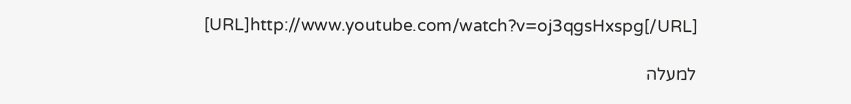[URL]http://www.youtube.com/watch?v=oj3qgsHxspg[/URL]

למעלה